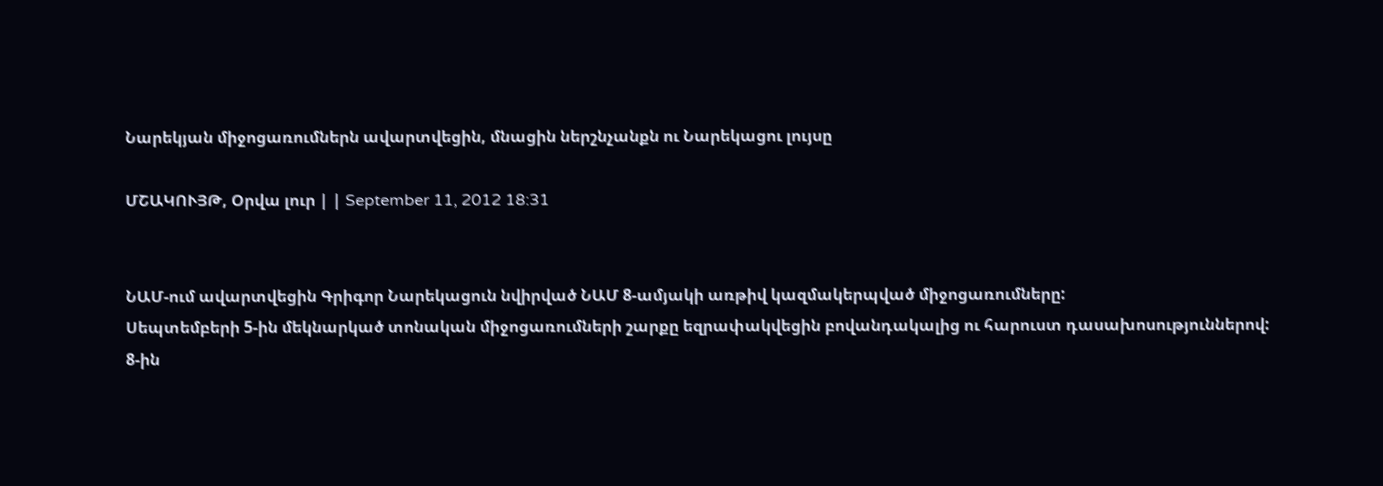Նարեկյան միջոցառումներն ավարտվեցին, մնացին ներշնչանքն ու Նարեկացու լույսը

ՄՇԱԿՈՒՅԹ, Օրվա լուր | | September 11, 2012 18:31


ՆԱՄ-ում ավարտվեցին Գրիգոր Նարեկացուն նվիրված ՆԱՄ 8-ամյակի առթիվ կազմակերպված միջոցառումները:
Սեպտեմբերի 5-ին մեկնարկած տոնական միջոցառումների շարքը եզրափակվեցին բովանդակալից ու հարուստ դասախոսություններով:
8-ին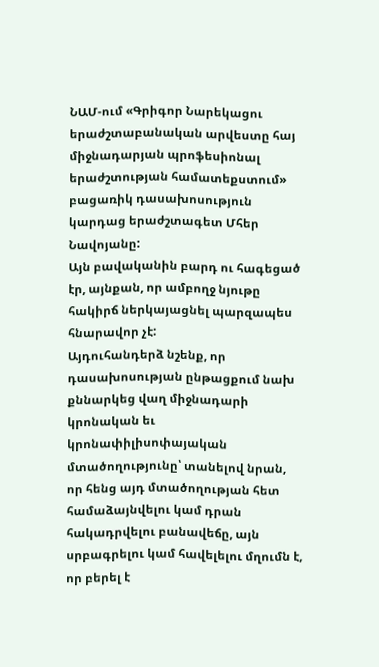ՆԱՄ-ում «Գրիգոր Նարեկացու երաժշտաբանական արվեստը հայ միջնադարյան պրոֆեսիոնալ երաժշտության համատեքստում» բացառիկ դասախոսություն կարդաց երաժշտագետ Մհեր Նավոյանը:
Այն բավականին բարդ ու հագեցած էր, այնքան, որ ամբողջ նյութը հակիրճ ներկայացնել պարզապես հնարավոր չէ:
Այդուհանդերձ նշենք, որ դասախոսության ընթացքում նախ քննարկեց վաղ միջնադարի կրոնական եւ կրոնափիլիսոփայական մտածողությունը՝ տանելով նրան, որ հենց այդ մտածողության հետ համաձայնվելու կամ դրան հակադրվելու բանավեճը, այն սրբագրելու կամ հավելելու մղումն է, որ բերել է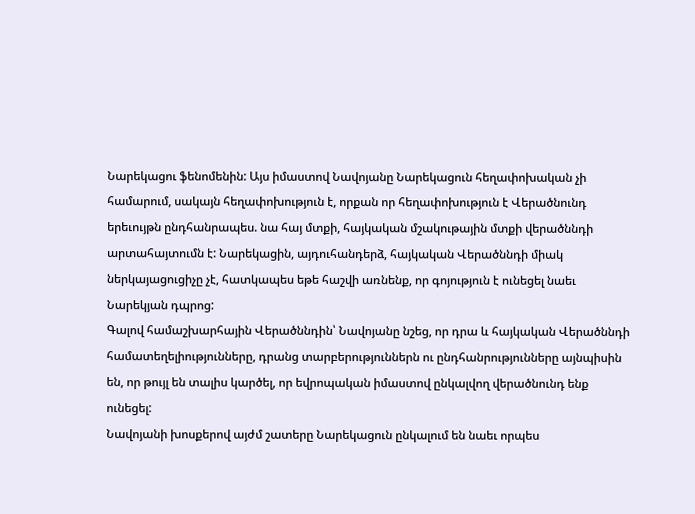Նարեկացու ֆենոմենին: Այս իմաստով Նավոյանը Նարեկացուն հեղափոխական չի համարում, սակայն հեղափոխություն է, որքան որ հեղափոխություն է Վերածնունդ երեւույթն ընդհանրապես. նա հայ մտքի, հայկական մշակութային մտքի վերածննդի արտահայտումն է: Նարեկացին, այդուհանդերձ, հայկական Վերածննդի միակ ներկայացուցիչը չէ, հատկապես եթե հաշվի առնենք, որ գոյություն է ունեցել նաեւ Նարեկյան դպրոց:
Գալով համաշխարհային Վերածննդին՝ Նավոյանը նշեց, որ դրա և հայկական Վերածննդի համատեղելիությունները, դրանց տարբերություններն ու ընդհանրությունները այնպիսին են, որ թույլ են տալիս կարծել, որ եվրոպական իմաստով ընկալվող վերածնունդ ենք ունեցել:
Նավոյանի խոսքերով այժմ շատերը Նարեկացուն ընկալում են նաեւ որպես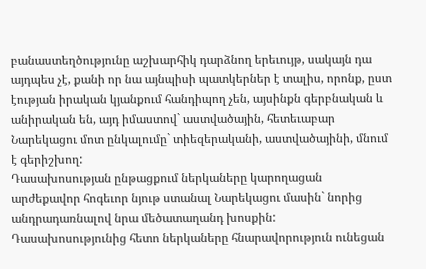բանաստեղծությունը աշխարհիկ դարձնող երեւույթ, սակայն դա այդպես չէ, քանի որ նա այնպիսի պատկերներ է տալիս, որոնք, ըստ էության իրական կյանքում հանդիպող չեն, այսինքն գերբնական և անիրական են, այդ իմաստով` աստվածային, հետեւաբար Նարեկացու մոտ ընկալումը` տիեզերականի, աստվածայինի, մնում է գերիշխող:
Դասախոսության ընթացքում ներկաները կարողացան արժեքավոր հոգեւոր նյութ ստանալ Նարեկացու մասին` նորից անդրադառնալով նրա մեծատաղանդ խոսքին: Դասախոսությունից հետո ներկաները հնարավորություն ունեցան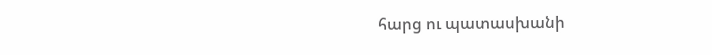հարց ու պատասխանի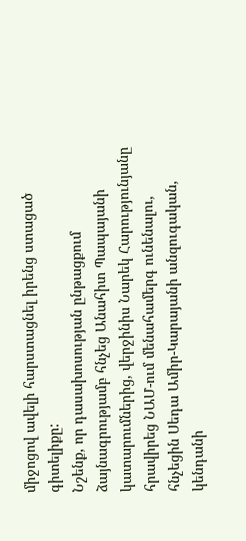միջոցով ավելի հարստացնել իրենց ստացած գիտելիքը:
Նշենք, որ դասախոսության ընթացքում ձայնագրությամբ հնչեց Անահիտ Պապայանի կատարումներից, վերջինիս Նարեկ Հարությունյանը հրավիրեց ՆԱՄ-ում մենահամերգ ունենալու, հնչեցին Սեդա Ամիր-Կարայանի անզուգական, կենդանի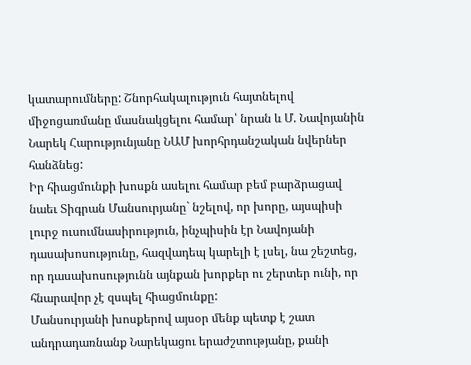կատարումները: Շնորհակալություն հայտնելով միջոցառմանը մասնակցելու համար՝ նրան և Մ. Նավոյանին Նարեկ Հարությունյանը ՆԱՄ խորհրդանշական նվերներ հանձնեց:
Իր հիացմունքի խոսքն ասելու համար բեմ բարձրացավ նաեւ Տիգրան Մանսուրյանը` նշելով, որ խորը, այսպիսի լուրջ ուսումնասիրություն, ինչպիսին էր Նավոյանի դասախոսությունը, հազվադեպ կարելի է լսել, նա շեշտեց, որ դասախոսությունն այնքան խորքեր ու շերտեր ունի, որ հնարավոր չէ զսպել հիացմունքը:
Մանսուրյանի խոսքերով այսօր մենք պետք է շատ անդրադառնանք Նարեկացու երաժշտությանը, քանի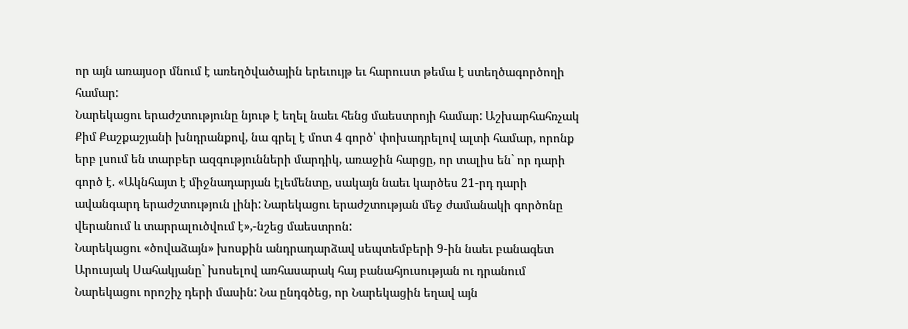որ այն առայսօր մնում է առեղծվածային երեւույթ եւ հարուստ թեմա է ստեղծագործողի համար:
Նարեկացու երաժշտությունը նյութ է եղել նաեւ հենց մաեստրոյի համար: Աշխարհահռչակ Քիմ Քաշքաշյանի խնդրանքով, նա գրել է մոտ 4 գործ՝ փոխադրելով ալտի համար, որոնք երբ լսում են տարբեր ազգությունների մարդիկ, առաջին հարցը, որ տալիս են` որ դարի գործ է. «Ակնհայտ է միջնադարյան էլեմենտը, սակայն նաեւ կարծես 21-րդ դարի ավանգարդ երաժշտություն լինի: Նարեկացու երաժշտության մեջ ժամանակի գործոնը վերանում և տարրալուծվում է»,-նշեց մաեստրոն:
Նարեկացու «ծովաձայն» խոսքին անդրադարձավ սեպտեմբերի 9-ին նաեւ բանագետ Արուսյակ Սահակյանը` խոսելով առհասարակ հայ բանահյուսության ու դրանում Նարեկացու որոշիչ դերի մասին: Նա ընդգծեց, որ Նարեկացին եղավ այն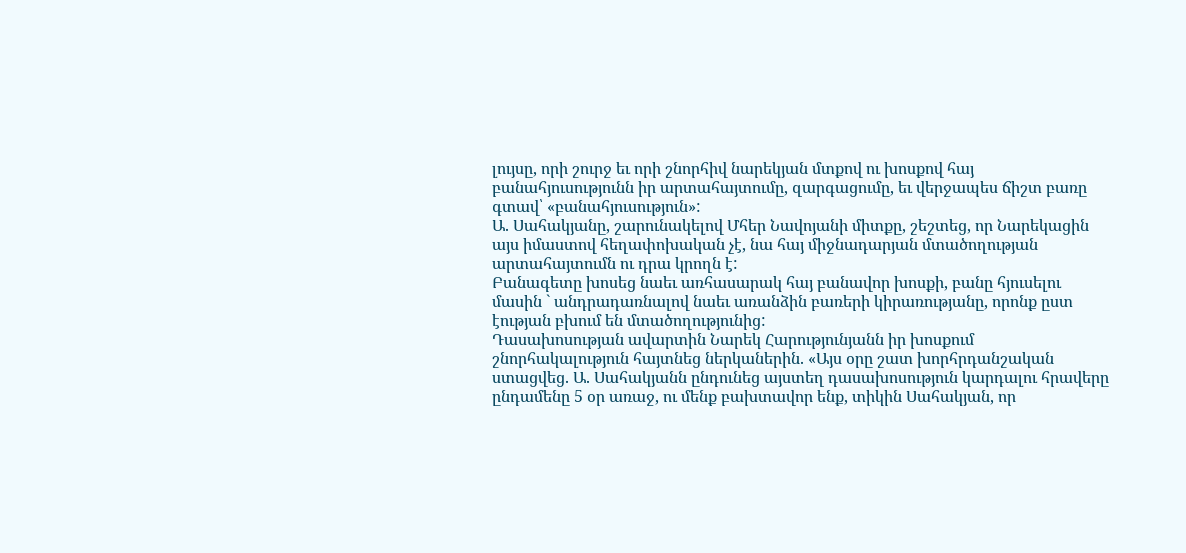լույսը, որի շուրջ եւ որի շնորհիվ նարեկյան մտքով ու խոսքով հայ բանահյուսությունն իր արտահայտումը, զարգացումը, եւ վերջապես ճիշտ բառը գտավ՝ «բանահյուսություն»:
Ա. Սահակյանը, շարունակելով Մհեր Նավոյանի միտքը, շեշտեց, որ Նարեկացին այս իմաստով հեղափոխական չէ, նա հայ միջնադարյան մտածողության արտահայտումն ու դրա կրողն է:
Բանագետը խոսեց նաեւ առհասարակ հայ բանավոր խոսքի, բանը հյուսելու մասին ` անդրադառնալով նաեւ առանձին բառերի կիրառությանը, որոնք ըստ էության բխում են մտածողությունից:
Դասախոսության ավարտին Նարեկ Հարությունյանն իր խոսքում շնորհակալություն հայտնեց ներկաներին. «Այս օրը շատ խորհրդանշական ստացվեց. Ա. Սահակյանն ընդունեց այստեղ դասախոսություն կարդալու հրավերը ընդամենը 5 օր առաջ, ու մենք բախտավոր ենք, տիկին Սահակյան, որ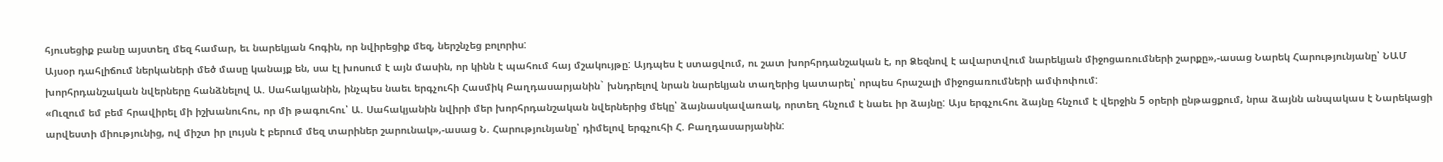հյուսեցիք բանը այստեղ մեզ համար, եւ նարեկյան հոգին, որ նվիրեցիք մեզ, ներշնչեց բոլորիս:
Այսօր դահլիճում ներկաների մեծ մասը կանայք են, սա էլ խոսում է այն մասին, որ կինն է պահում հայ մշակույթը: Այդպես է ստացվում, ու շատ խորհրդանշական է, որ Ձեզնով է ավարտվում նարեկյան միջոցառումների շարքը»,-ասաց Նարեկ Հարությունյանը՝ ՆԱՄ խորհրդանշական նվերները հանձնելով Ա. Սահակյանին, ինչպես նաեւ երգչուհի Հասմիկ Բաղդասարյանին` խնդրելով նրան նարեկյան տաղերից կատարել՝ որպես հրաշալի միջոցառումների ամփոփում:
«Ուզում եմ բեմ հրավիրել մի իշխանուհու, որ մի թագուհու՝ Ա. Սահակյանին նվիրի մեր խորհրդանշական նվերներից մեկը՝ ձայնասկավառակ, որտեղ հնչում է նաեւ իր ձայնը: Այս երգչուհու ձայնը հնչում է վերջին 5 օրերի ընթացքում, նրա ձայնն անպակաս է Նարեկացի արվեստի միությունից, ով միշտ իր լույսն է բերում մեզ տարիներ շարունակ»,-ասաց Ն. Հարությունյանը՝ դիմելով երգչուհի Հ. Բաղդասարյանին: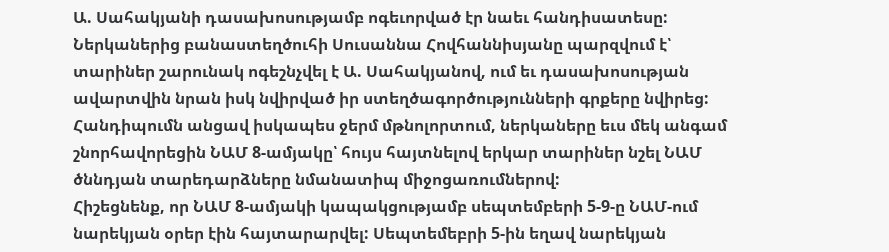Ա. Սահակյանի դասախոսությամբ ոգեւորված էր նաեւ հանդիսատեսը: Ներկաներից բանաստեղծուհի Սուսաննա Հովհաննիսյանը պարզվում է՝ տարիներ շարունակ ոգեշնչվել է Ա. Սահակյանով, ում եւ դասախոսության ավարտվին նրան իսկ նվիրված իր ստեղծագործությունների գրքերը նվիրեց:
Հանդիպումն անցավ իսկապես ջերմ մթնոլորտում, ներկաները եւս մեկ անգամ շնորհավորեցին ՆԱՄ 8-ամյակը՝ հույս հայտնելով երկար տարիներ նշել ՆԱՄ ծննդյան տարեդարձները նմանատիպ միջոցառումներով:
Հիշեցնենք, որ ՆԱՄ 8-ամյակի կապակցությամբ սեպտեմբերի 5-9-ը ՆԱՄ-ում նարեկյան օրեր էին հայտարարվել: Սեպտեմեբրի 5-ին եղավ նարեկյան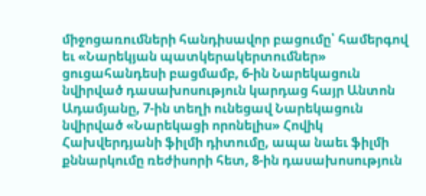միջոցառումների հանդիսավոր բացումը՝ համերգով եւ «Նարեկյան պատկերակերտումներ» ցուցահանդեսի բացմամբ, 6-ին Նարեկացուն նվիրված դասախոսություն կարդաց հայր Անտոն Ադամյանը, 7-ին տեղի ունեցավ Նարեկացուն նվիրված «Նարեկացի որոնելիս» Հովիկ Հախվերդյանի ֆիլմի դիտումը, ապա նաեւ ֆիլմի քննարկումը ռեժիսորի հետ, 8-ին դասախոսություն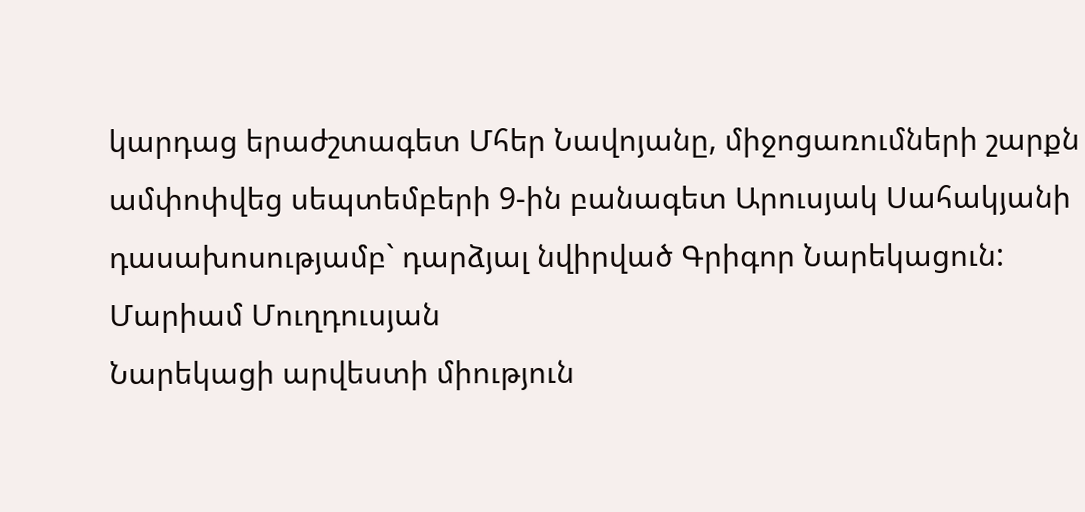կարդաց երաժշտագետ Մհեր Նավոյանը, միջոցառումների շարքն ամփոփվեց սեպտեմբերի 9-ին բանագետ Արուսյակ Սահակյանի դասախոսությամբ` դարձյալ նվիրված Գրիգոր Նարեկացուն:
Մարիամ Մուղդուսյան
Նարեկացի արվեստի միություն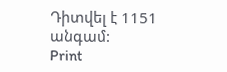Դիտվել է 1151 անգամ:
Print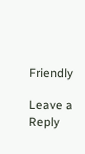Friendly

Leave a Reply